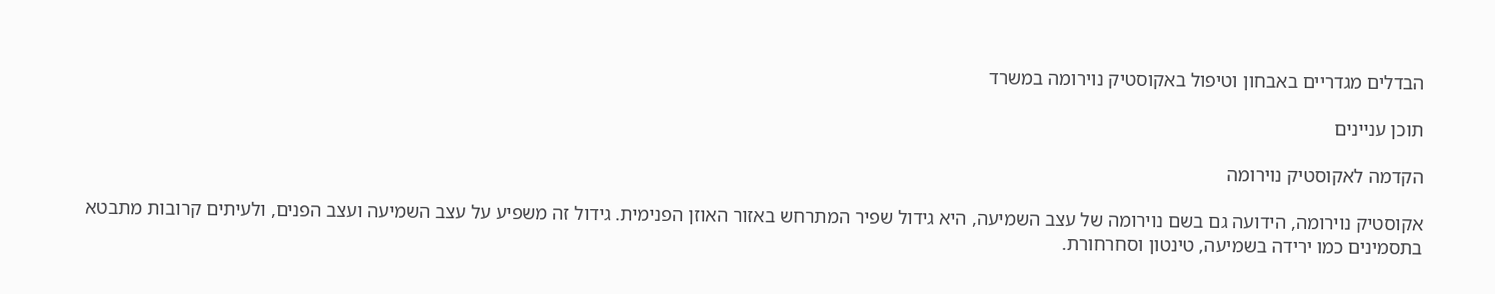הבדלים מגדריים באבחון וטיפול באקוסטיק נוירומה במשרד

תוכן עניינים

הקדמה לאקוסטיק נוירומה

אקוסטיק נוירומה, הידועה גם בשם נוירומה של עצב השמיעה, היא גידול שפיר המתרחש באזור האוזן הפנימית. גידול זה משפיע על עצב השמיעה ועצב הפנים, ולעיתים קרובות מתבטא בתסמינים כמו ירידה בשמיעה, טינטון וסחרחורת.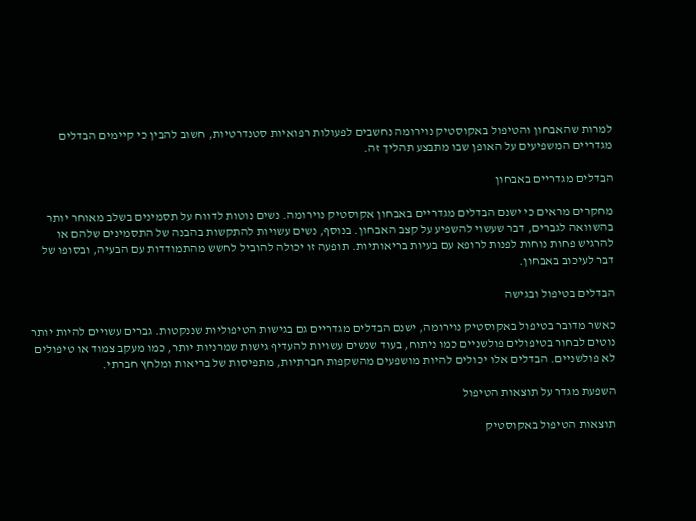למרות שהאבחון והטיפול באקוסטיק נוירומה נחשבים לפעולות רפואיות סטנדרטיות, חשוב להבין כי קיימים הבדלים מגדריים המשפיעים על האופן שבו מתבצע תהליך זה.

הבדלים מגדריים באבחון

מחקרים מראים כי ישנם הבדלים מגדריים באבחון אקוסטיק נוירומה. נשים נוטות לדווח על תסמינים בשלב מאוחר יותר בהשוואה לגברים, דבר שעשוי להשפיע על קצב האבחון. בנוסף, נשים עשויות להתקשות בהבנה של התסמינים שלהם או להרגיש פחות נוחות לפנות לרופא עם בעיות בריאותיות. תופעה זו יכולה להוביל לחשש מהתמודדות עם הבעיה, ובסופו של דבר לעיכוב באבחון.

הבדלים בטיפול ובגישה

כאשר מדובר בטיפול באקוסטיק נוירומה, ישנם הבדלים מגדריים גם בגישות הטיפוליות שננקטות. גברים עשויים להיות יותר נוטים לבחור בטיפולים פולשניים כמו ניתוח, בעוד שנשים עשויות להעדיף גישות שמרניות יותר, כמו מעקב צמוד או טיפולים לא פולשניים. הבדלים אלו יכולים להיות מושפעים מהשקפות חברתיות, מתפיסות של בריאות ומלחץ חברתי.

השפעת מגדר על תוצאות הטיפול

תוצאות הטיפול באקוסטיק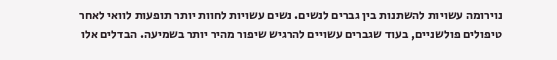נוירומה עשויות להשתנות בין גברים לנשים. נשים עשויות לחוות יותר תופעות לוואי לאחר טיפולים פולשניים, בעוד שגברים עשויים להרגיש שיפור מהיר יותר בשמיעה. הבדלים אלו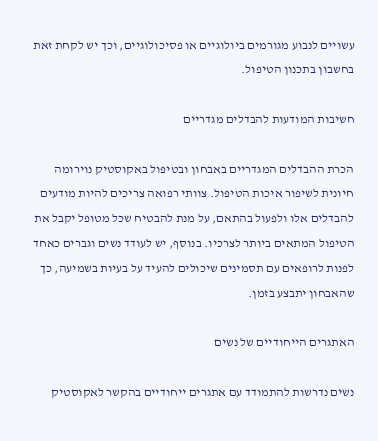עשויים לנבוע מגורמים ביולוגיים או פסיכולוגיים, וכך יש לקחת זאת בחשבון בתכנון הטיפול.

חשיבות המודעות להבדלים מגדריים

הכרת ההבדלים המגדריים באבחון ובטיפול באקוסטיק נוירומה חיונית לשיפור איכות הטיפול. צוותי רפואה צריכים להיות מודעים להבדלים אלו ולפעול בהתאם, על מנת להבטיח שכל מטופל יקבל את הטיפול המתאים ביותר לצרכיו. בנוסף, יש לעודד נשים וגברים כאחד לפנות לרופאים עם תסמינים שיכולים להעיד על בעיות בשמיעה, כך שהאבחון יתבצע בזמן.

האתגרים הייחודיים של נשים

נשים נדרשות להתמודד עם אתגרים ייחודיים בהקשר לאקוסטיק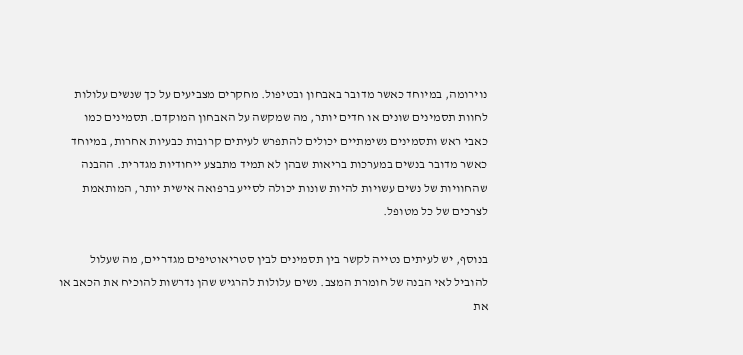נוירומה, במיוחד כאשר מדובר באבחון ובטיפול. מחקרים מצביעים על כך שנשים עלולות לחוות תסמינים שונים או חדים יותר, מה שמקשה על האבחון המוקדם. תסמינים כמו כאבי ראש ותסמינים נשימתיים יכולים להתפרש לעיתים קרובות כבעיות אחרות, במיוחד כאשר מדובר בנשים במערכות בריאות שבהן לא תמיד מתבצע ייחודיות מגדרית. ההבנה שהחוויות של נשים עשויות להיות שונות יכולה לסייע ברפואה אישית יותר, המותאמת לצרכים של כל מטופל.

בנוסף, יש לעיתים נטייה לקשר בין תסמינים לבין סטריאוטיפים מגדריים, מה שעלול להוביל לאי הבנה של חומרת המצב. נשים עלולות להרגיש שהן נדרשות להוכיח את הכאב או את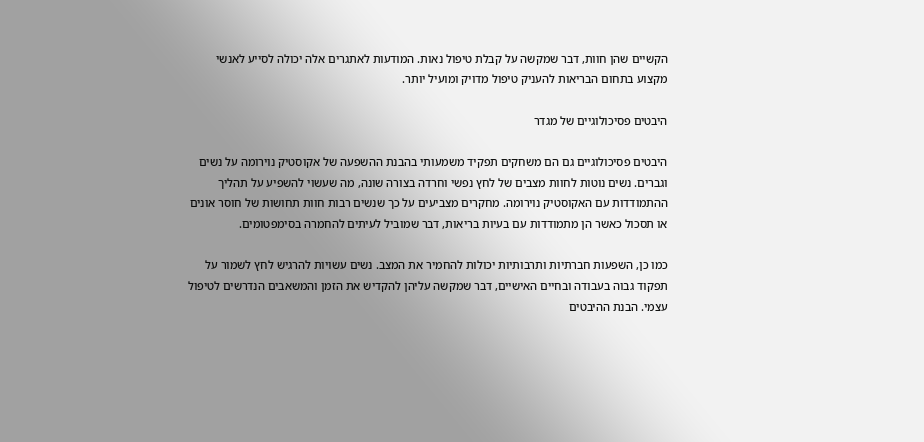הקשיים שהן חוות, דבר שמקשה על קבלת טיפול נאות. המודעות לאתגרים אלה יכולה לסייע לאנשי מקצוע בתחום הבריאות להעניק טיפול מדויק ומועיל יותר.

היבטים פסיכולוגיים של מגדר

היבטים פסיכולוגיים גם הם משחקים תפקיד משמעותי בהבנת ההשפעה של אקוסטיק נוירומה על נשים וגברים. נשים נוטות לחוות מצבים של לחץ נפשי וחרדה בצורה שונה, מה שעשוי להשפיע על תהליך ההתמודדות עם האקוסטיק נוירומה. מחקרים מצביעים על כך שנשים רבות חוות תחושות של חוסר אונים או תסכול כאשר הן מתמודדות עם בעיות בריאות, דבר שמוביל לעיתים להחמרה בסימפטומים.

כמו כן, השפעות חברתיות ותרבותיות יכולות להחמיר את המצב. נשים עשויות להרגיש לחץ לשמור על תפקוד גבוה בעבודה ובחיים האישיים, דבר שמקשה עליהן להקדיש את הזמן והמשאבים הנדרשים לטיפול עצמי. הבנת ההיבטים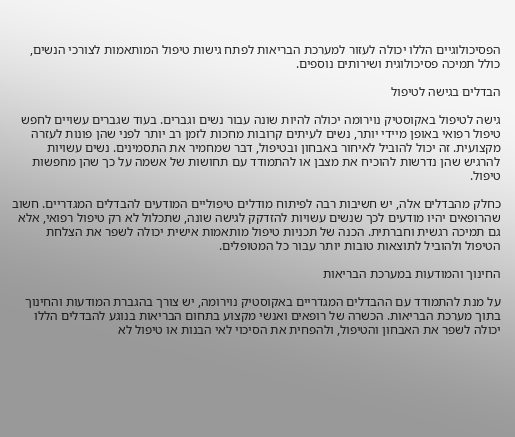הפסיכולוגיים הללו יכולה לעזור למערכת הבריאות לפתח גישות טיפול המותאמות לצורכי הנשים, כולל תמיכה פסיכולוגית ושירותים נוספים.

הבדלים בגישה לטיפול

גישה לטיפול באקוסטיק נוירומה יכולה להיות שונה עבור נשים וגברים. בעוד שגברים עשויים לחפש טיפול רפואי באופן מיידי יותר, נשים לעיתים קרובות מחכות לזמן רב יותר לפני שהן פונות לעזרה מקצועית. זה יכול להוביל לאיחור באבחון ובטיפול, דבר שמחמיר את התסמינים. נשים עשויות להרגיש שהן נדרשות להוכיח את מצבן או להתמודד עם תחושות של אשמה על כך שהן מחפשות טיפול.

כחלק מהבדלים אלה, יש חשיבות רבה לפיתוח מודלים טיפוליים המודעים להבדלים המגדריים. חשוב שהרופאים יהיו מודעים לכך שנשים עשויות להזדקק לגישה שונה, שתכלול לא רק טיפול רפואי, אלא גם תמיכה רגשית וחברתית. הכנה של תכניות טיפול מותאמות אישית יכולה לשפר את הצלחת הטיפול ולהוביל לתוצאות טובות יותר עבור כל המטופלים.

החינוך והמודעות במערכת הבריאות

על מנת להתמודד עם ההבדלים המגדריים באקוסטיק נוירומה, יש צורך בהגברת המודעות והחינוך בתוך מערכת הבריאות. הכשרה של רופאים ואנשי מקצוע בתחום הבריאות בנוגע להבדלים הללו יכולה לשפר את האבחון והטיפול, ולהפחית את הסיכוי לאי הבנות או טיפול לא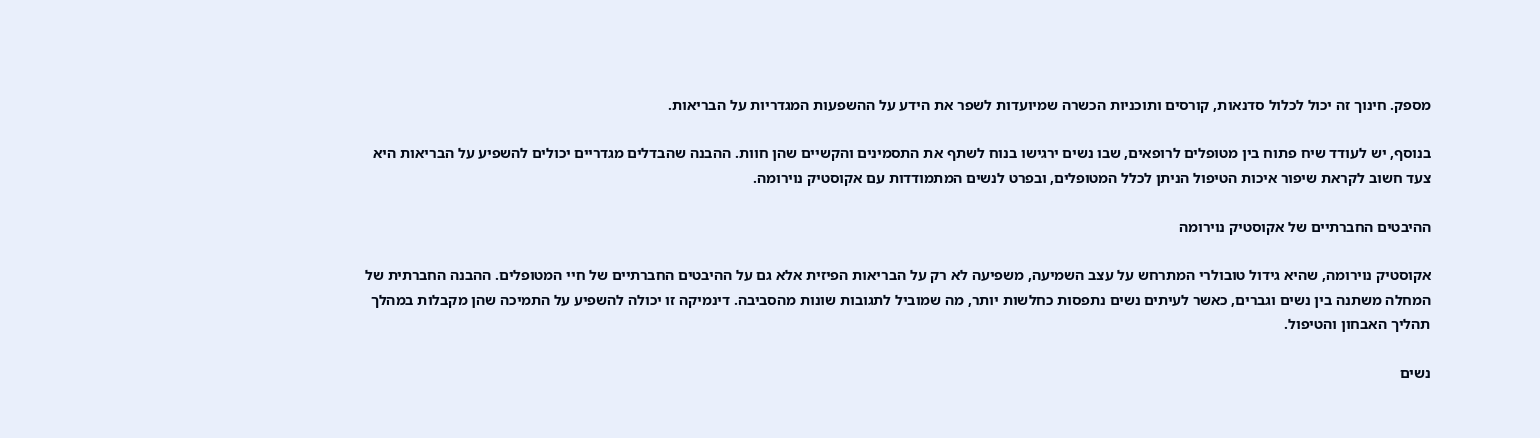מספק. חינוך זה יכול לכלול סדנאות, קורסים ותוכניות הכשרה שמיועדות לשפר את הידע על ההשפעות המגדריות על הבריאות.

בנוסף, יש לעודד שיח פתוח בין מטופלים לרופאים, שבו נשים ירגישו בנוח לשתף את התסמינים והקשיים שהן חוות. ההבנה שהבדלים מגדריים יכולים להשפיע על הבריאות היא צעד חשוב לקראת שיפור איכות הטיפול הניתן לכלל המטופלים, ובפרט לנשים המתמודדות עם אקוסטיק נוירומה.

ההיבטים החברתיים של אקוסטיק נוירומה

אקוסטיק נוירומה, שהיא גידול טובולרי המתרחש על עצב השמיעה, משפיעה לא רק על הבריאות הפיזית אלא גם על ההיבטים החברתיים של חיי המטופלים. ההבנה החברתית של המחלה משתנה בין נשים וגברים, כאשר לעיתים נשים נתפסות כחלשות יותר, מה שמוביל לתגובות שונות מהסביבה. דינמיקה זו יכולה להשפיע על התמיכה שהן מקבלות במהלך תהליך האבחון והטיפול.

נשים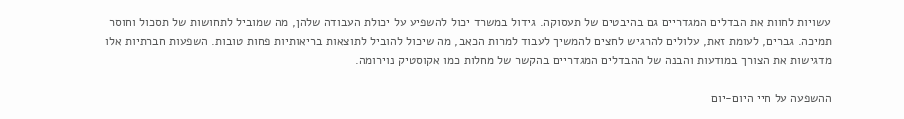עשויות לחוות את הבדלים המגדריים גם בהיבטים של תעסוקה. גידול במשרד יכול להשפיע על יכולת העבודה שלהן, מה שמוביל לתחושות של תסכול וחוסר תמיכה. גברים, לעומת זאת, עלולים להרגיש לחצים להמשיך לעבוד למרות הכאב, מה שיכול להוביל לתוצאות בריאותיות פחות טובות. השפעות חברתיות אלו מדגישות את הצורך במודעות והבנה של ההבדלים המגדריים בהקשר של מחלות כמו אקוסטיק נוירומה.

ההשפעה על חיי היום-יום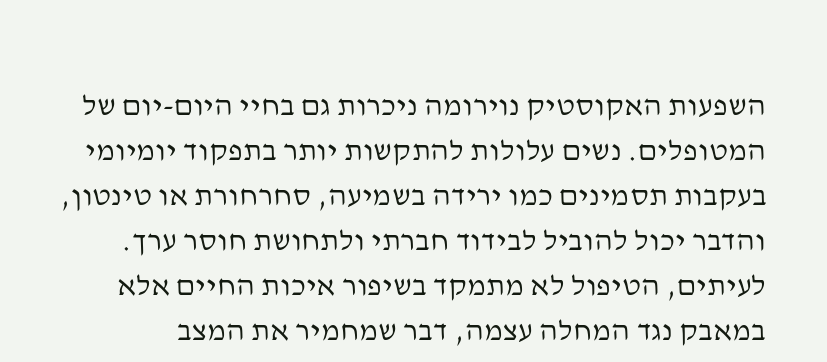השפעות האקוסטיק נוירומה ניכרות גם בחיי היום-יום של המטופלים. נשים עלולות להתקשות יותר בתפקוד יומיומי בעקבות תסמינים כמו ירידה בשמיעה, סחרחורת או טינטון, והדבר יכול להוביל לבידוד חברתי ולתחושת חוסר ערך. לעיתים, הטיפול לא מתמקד בשיפור איכות החיים אלא במאבק נגד המחלה עצמה, דבר שמחמיר את המצב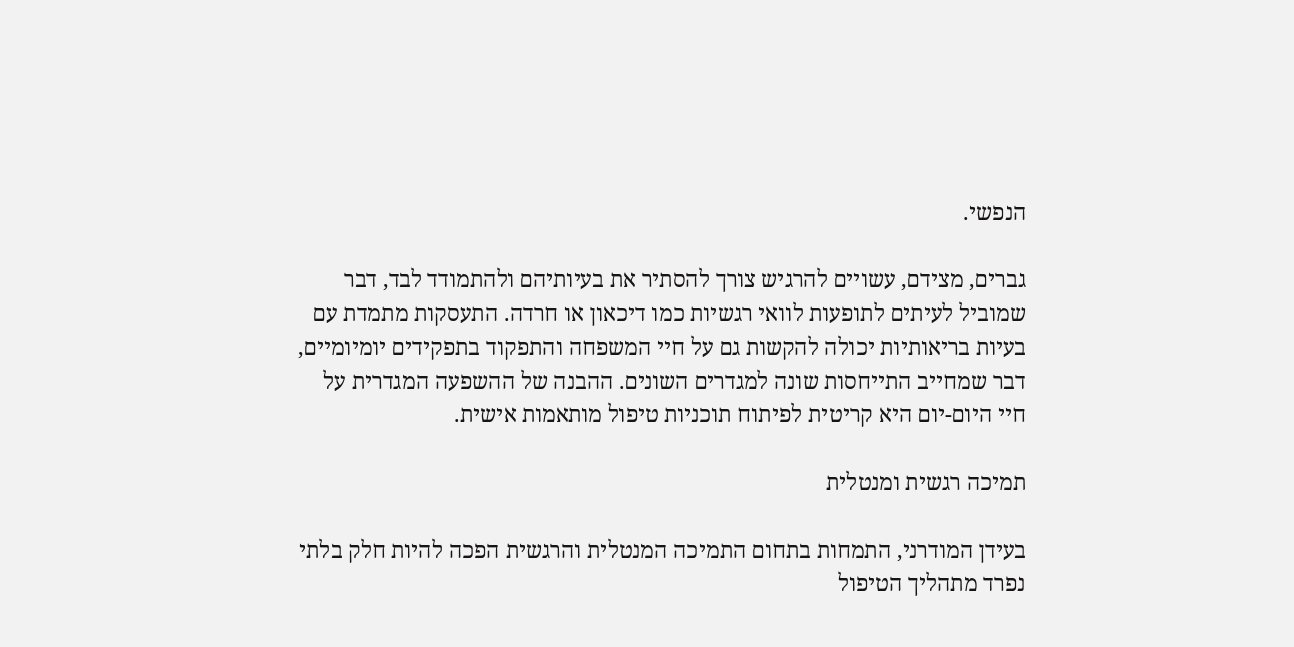הנפשי.

גברים, מצידם, עשויים להרגיש צורך להסתיר את בעיותיהם ולהתמודד לבד, דבר שמוביל לעיתים לתופעות לוואי רגשיות כמו דיכאון או חרדה. התעסקות מתמדת עם בעיות בריאותיות יכולה להקשות גם על חיי המשפחה והתפקוד בתפקידים יומיומיים, דבר שמחייב התייחסות שונה למגדרים השונים. ההבנה של ההשפעה המגדרית על חיי היום-יום היא קריטית לפיתוח תוכניות טיפול מותאמות אישית.

תמיכה רגשית ומנטלית

בעידן המודרני, התמחות בתחום התמיכה המנטלית והרגשית הפכה להיות חלק בלתי נפרד מתהליך הטיפול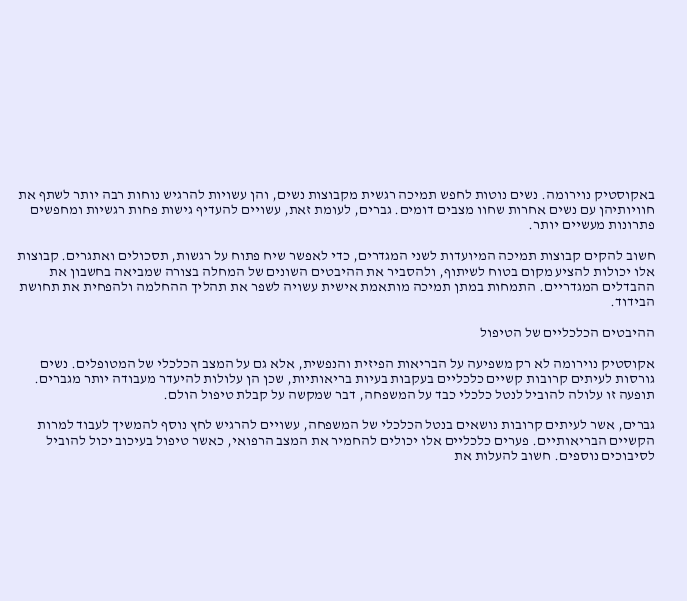באקוסטיק נוירומה. נשים נוטות לחפש תמיכה רגשית מקבוצות נשים, והן עשויות להרגיש נוחות רבה יותר לשתף את חוויותיהן עם נשים אחרות שחוו מצבים דומים. גברים, לעומת זאת, עשויים להעדיף גישות פחות רגשיות ומחפשים פתרונות מעשיים יותר.

חשוב להקים קבוצות תמיכה המיועדות לשני המגדרים, כדי לאפשר שיח פתוח על רגשות, תסכולים ואתגרים. קבוצות אלו יכולות להציע מקום בטוח לשיתוף, ולהסביר את ההיבטים השונים של המחלה בצורה שמביאה בחשבון את ההבדלים המגדריים. התמחות במתן תמיכה מותאמת אישית עשויה לשפר את תהליך ההחלמה ולהפחית את תחושת הבידוד.

ההיבטים הכלכליים של הטיפול

אקוסטיק נוירומה לא רק משפיעה על הבריאות הפיזית והנפשית, אלא גם על המצב הכלכלי של המטופלים. נשים גורסות לעיתים קרובות קשיים כלכליים בעקבות בעיות בריאותיות, שכן הן עלולות להיעדר מעבודה יותר מגברים. תופעה זו עלולה להוביל לנטל כלכלי כבד על המשפחה, דבר שמקשה על קבלת טיפול הולם.

גברים, אשר לעיתים קרובות נושאים בנטל הכלכלי של המשפחה, עשויים להרגיש לחץ נוסף להמשיך לעבוד למרות הקשיים הבריאותיים. פערים כלכליים אלו יכולים להחמיר את המצב הרפואי, כאשר טיפול בעיכוב יכול להוביל לסיבוכים נוספים. חשוב להעלות את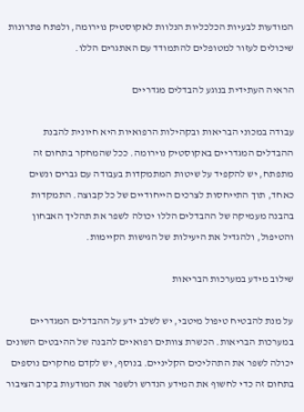המודעות לבעיות הכלכליות הנלוות לאקוסטיק נוירומה, ולפתח פתרונות שיכולים לעזור למטופלים להתמודד עם האתגרים הללו.

הראיה העתידית בנוגע להבדלים מגדריים

עבודה במכוני הבריאות ובקהילות הרפואיות היא חיונית להבנת ההבדלים המגדריים באקוסטיק נוירומה. ככל שהמחקר בתחום זה מתפתח, יש להקפיד על שיטות המתמקדות בעבודה עם גברים ונשים כאחד, תוך התייחסות לצרכים הייחודיים של כל קבוצה. התמקדות בהבנה מעמיקה של ההבדלים הללו יכולה לשפר את תהליך האבחון והטיפול, ולהגדיל את היעילות של הגישות הקיימות.

שילוב מידע במערכות הבריאות

על מנת להבטיח טיפול מיטבי, יש לשלב ידע על ההבדלים המגדריים במערכות הבריאות. הכשרת צוותים רפואיים להבנה של ההיבטים השונים יכולה לשפר את התהליכים הקליניים. בנוסף, יש לקדם מחקרים נוספים בתחום זה כדי לחשוף את המידע הנדרש ולשפר את המודעות בקרב הציבור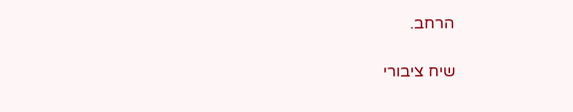הרחב.

שיח ציבורי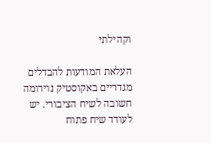וקהילתי

העלאת המודעות להבדלים מגדריים באקוסטיק נוירומה חשובה לשיח הציבורי. יש לעודד שיח פתוח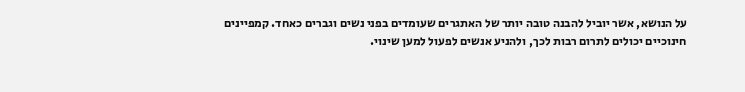על הנושא, אשר יוביל להבנה טובה יותר של האתגרים שעומדים בפני נשים וגברים כאחד. קמפיינים חינוכיים יכולים לתרום רבות לכך, ולהניע אנשים לפעול למען שינוי.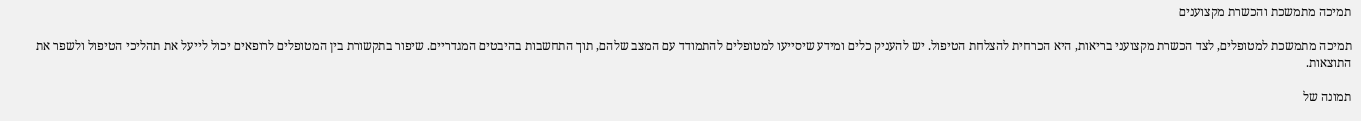תמיכה מתמשכת והכשרת מקצוענים

תמיכה מתמשכת למטופלים, לצד הכשרת מקצועני בריאות, היא הכרחית להצלחת הטיפול. יש להעניק כלים ומידע שיסייעו למטופלים להתמודד עם המצב שלהם, תוך התחשבות בהיבטים המגדריים. שיפור בתקשורת בין המטופלים לרופאים יכול לייעל את תהליכי הטיפול ולשפר את התוצאות.

תמונה של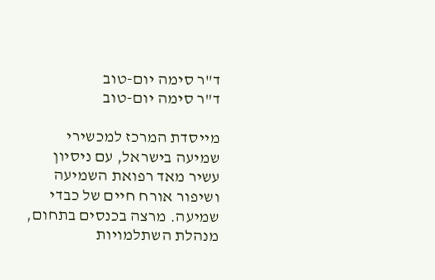ד"ר סימה יום-טוב
ד"ר סימה יום-טוב

מייסדת המרכז למכשירי שמיעה בישראל, עם ניסיון עשיר מאד רפואת השמיעה ושיפור אורח חיים של כבדי שמיעה. מרצה בכנסים בתחום, מנהלת השתלמויות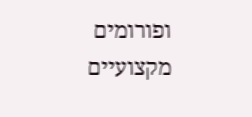ופורומים מקצועיים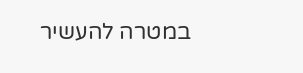במטרה להעשיר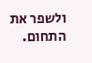ולשפר את התחום.